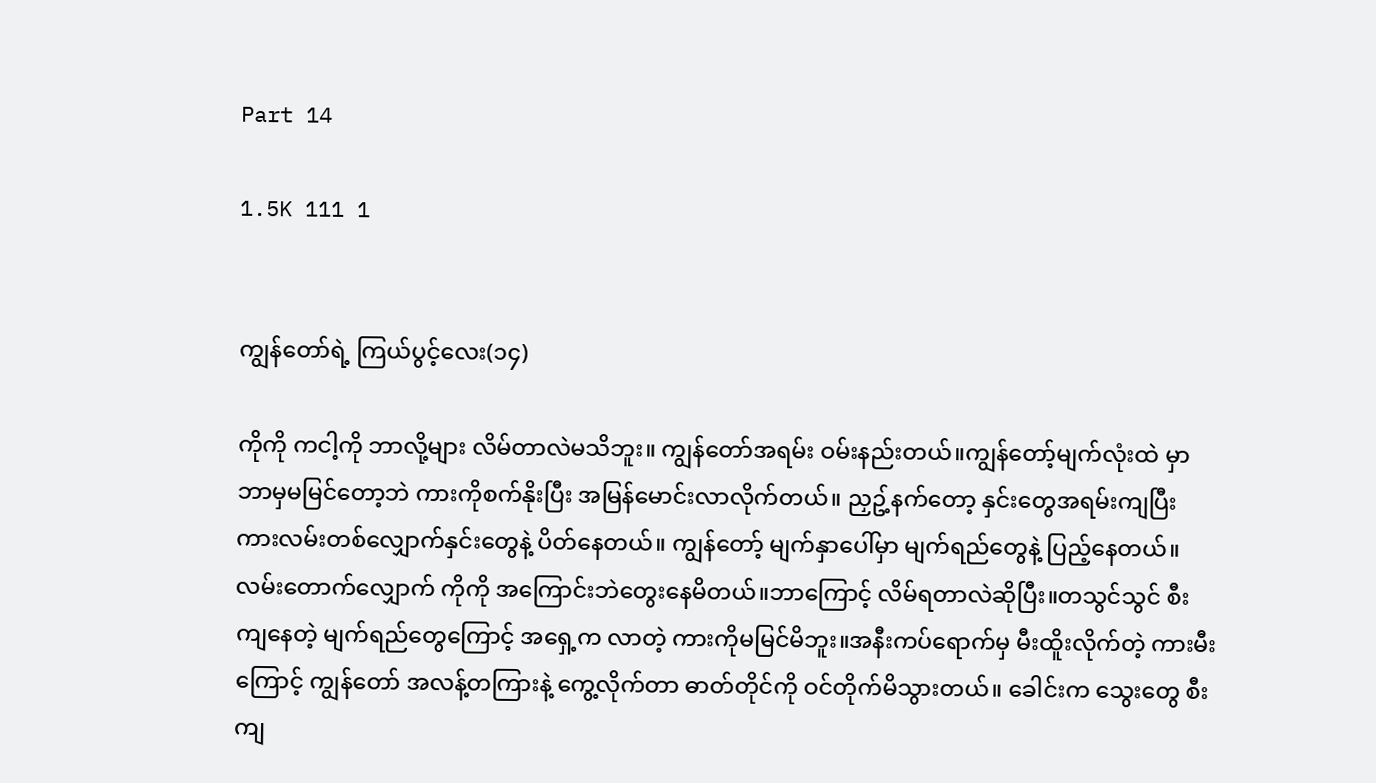Part 14

1.5K 111 1


ကျွန်တော်ရဲ့ ကြယ်ပွင့်လေး(၁၄)

ကိုကို ကငါ့ကို ဘာလို့များ လိမ်တာလဲမသိဘူး။ ကျွန်တော်အရမ်း ဝမ်းနည်းတယ်။ကျွန်တော့်မျက်လုံးထဲ မှာ ဘာမှမမြင်တော့ဘဲ ကားကိုစက်နိုးပြီး အမြန်မောင်းလာလိုက်တယ်။ ညှဥ့်နက်တော့ နှင်းတွေအရမ်းကျပြီး ကားလမ်းတစ်လျှောက်နှင်းတွေနဲ့ ပိတ်နေတယ်။ ကျွန်တော့် မျက်နှာပေါ်မှာ မျက်ရည်တွေနဲ့ ပြည့်နေတယ်။ လမ်းတောက်လျှောက် ကိုကို အကြောင်းဘဲတွေးနေမိတယ်။ဘာကြောင့် လိမ်ရတာလဲဆိုပြီး။တသွင်သွင် စီးကျနေတဲ့ မျက်ရည်တွေကြောင့် အရှေ့က လာတဲ့ ကားကိုမမြင်မိဘူး။အနီးကပ်ရောက်မှ မီးထိူးလိုက်တဲ့ ကားမီးကြောင့် ကျွန်တော် အလန့်တကြားနဲ့ ကွေ့လိုက်တာ ဓာတ်တိုင်ကို ဝင်တိုက်မိသွားတယ်။ ခေါင်းက သွေးတွေ စီးကျ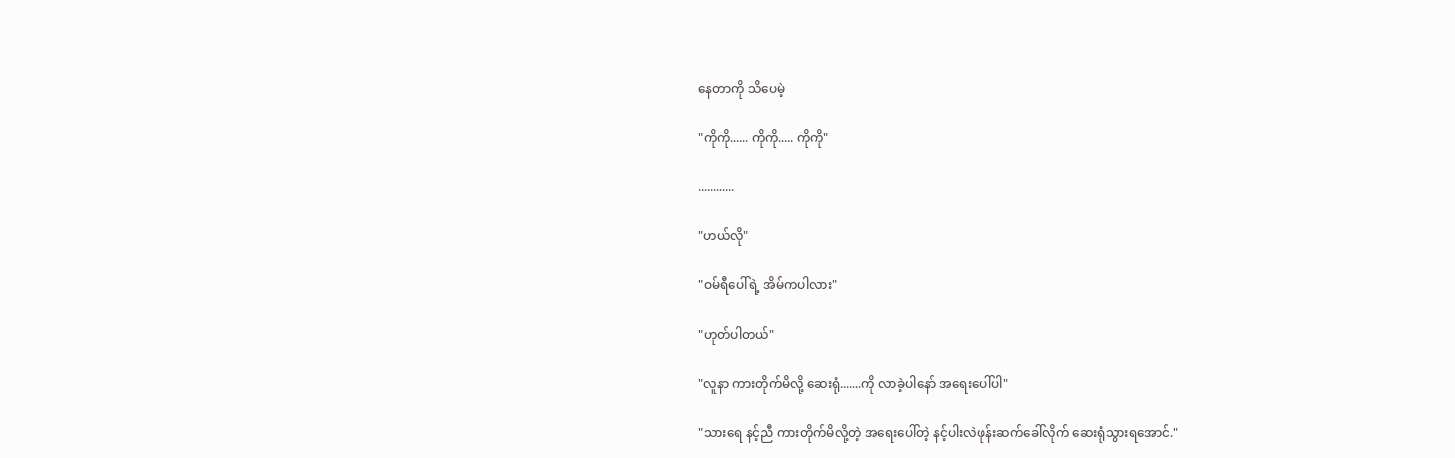နေတာကို သိပေမဲ့

"ကိုကို...... ကိုကို..... ကိုကို"

............

"ဟယ်လို"

"ဝမ်ရီပေါ်ရဲ့ အိမ်ကပါလား"

"ဟုတ်ပါတယ်"

"လူနာ ကားတိုက်မိလို့ ဆေးရုံ.......ကို လာခဲ့ပါနော် အရေးပေါ်ပါ"

"သားရေ နင့်ညီ ကားတိုက်မိလို့တဲ့ အရေးပေါ်တဲ့ နင့်ပါးလဲဖုန်းဆက်ခေါ်လိုက် ဆေးရုံသွားရအောင်."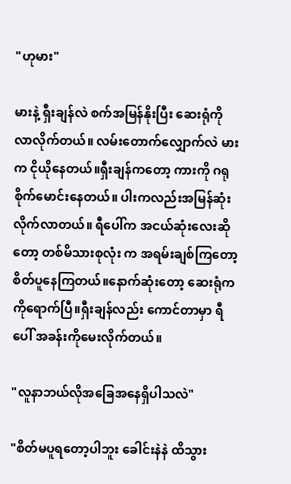"ဟုမား"

မားနဲ့ ရှီးချန်လဲ စက်အမြန်နိုးပြီး ဆေးရုံကိုလာလိုက်တယ်။ လမ်းတောက်လျှောက်လဲ မားက ငိုယိုနေတယ်။ရှီးချန်ကတော့ ကားကို ဂရုစိုက်မောင်းနေတယ်။ ပါးကလည်းအမြန်ဆုံး လိုက်လာတယ်။ ရီပေါ်က အငယ်ဆုံးလေးဆိုတော့ တစ်မိသားစုလုံး က အရမ်းချစ်ကြတော့ စိတ်ပူနေကြတယ်။နောက်ဆုံးတော့ ဆေးရုံကကိုရောက်ပြီ။ရှီးချန်လည်း ကောင်တာမှာ ရီပေါ် အခန်းကိုမေးလိုက်တယ်။

"လူနာဘယ်လိုအခြေအနေရှိပါသလဲ"

"စိတ်မပူရတော့ပါဘူး ခေါင်းနဲနဲ ထိသွား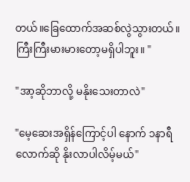တယ်။ခြေထောက်အဆစ်လွဲသွားတယ်။ကြီးကြီးမားမားတော့မရှိပါဘူး။ "

"အာ့ဆိုဘာလို့ မနိုးသေးတာလဲ"

"မေ့ဆေးအရှိန်ကြောင့်ပါ နောက် ၁နာရီလောက်ဆို နိုးလာပါလိမ့်မယ်"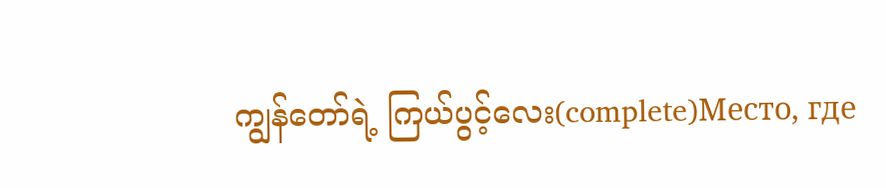ကျွန်တော်ရဲ့ ကြယ်ပွင့်လေး(complete)Место, где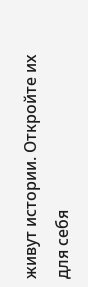живут истории. Откройте их для себя